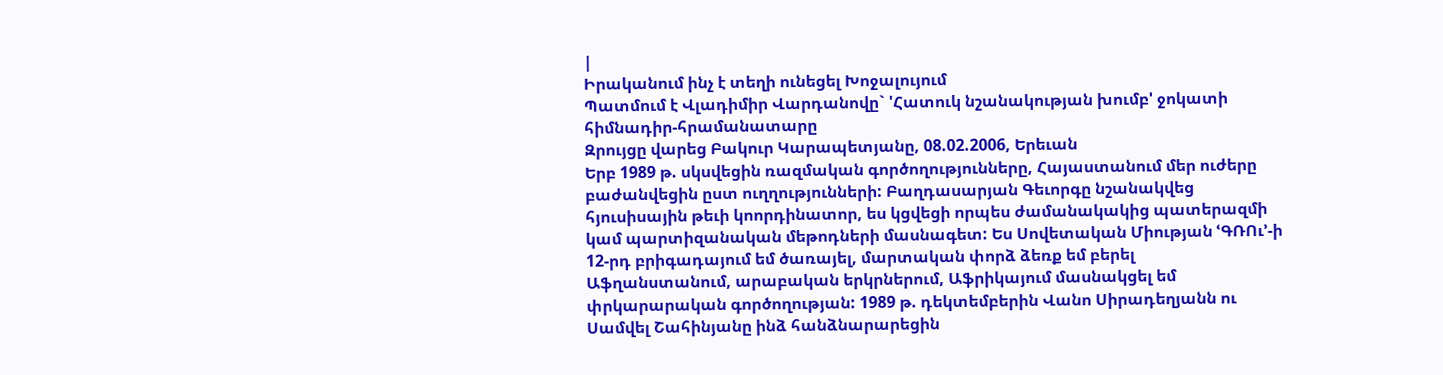|
Իրականում ինչ է տեղի ունեցել Խոջալույում
Պատմում է Վլադիմիր Վարդանովը` 'Հատուկ նշանակության խումբ' ջոկատի հիմնադիր-հրամանատարը
Զրույցը վարեց Բակուր Կարապետյանը, 08.02.2006, Երեւան
Երբ 1989 թ. սկսվեցին ռազմական գործողությունները, Հայաստանում մեր ուժերը բաժանվեցին ըստ ուղղությունների: Բաղդասարյան Գեւորգը նշանակվեց հյուսիսային թեւի կոորդինատոր, ես կցվեցի որպես ժամանակակից պատերազմի կամ պարտիզանական մեթոդների մասնագետ: Ես Սովետական Միության ՙԳՌՈւ՚-ի 12-րդ բրիգադայում եմ ծառայել, մարտական փորձ ձեռք եմ բերել Աֆղանստանում, արաբական երկրներում, Աֆրիկայում մասնակցել եմ փրկարարական գործողության: 1989 թ. դեկտեմբերին Վանո Սիրադեղյանն ու Սամվել Շահինյանը ինձ հանձնարարեցին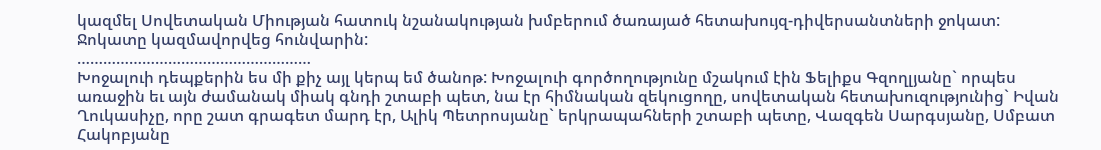կազմել Սովետական Միության հատուկ նշանակության խմբերում ծառայած հետախույզ-դիվերսանտների ջոկատ: Ջոկատը կազմավորվեց հունվարին:
………………………………………………
Խոջալուի դեպքերին ես մի քիչ այլ կերպ եմ ծանոթ: Խոջալուի գործողությունը մշակում էին Ֆելիքս Գզողլյանը` որպես առաջին եւ այն ժամանակ միակ գնդի շտաբի պետ, նա էր հիմնական զեկուցողը, սովետական հետախուզությունից` Իվան Ղուկասիչը, որը շատ գրագետ մարդ էր, Ալիկ Պետրոսյանը` երկրապահների շտաբի պետը, Վազգեն Սարգսյանը, Սմբատ Հակոբյանը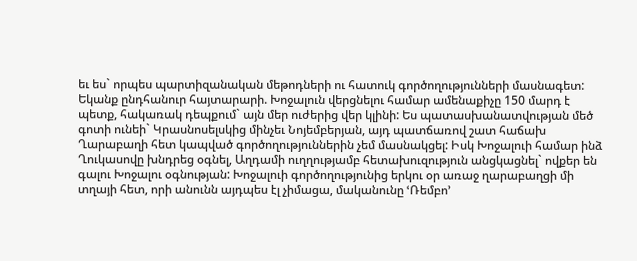եւ ես` որպես պարտիզանական մեթոդների ու հատուկ գործողությունների մասնագետ: Եկանք ընդհանուր հայտարարի. Խոջալուն վերցնելու համար ամենաքիչը 150 մարդ է պետք, հակառակ դեպքում` այն մեր ուժերից վեր կլինի: Ես պատասխանատվության մեծ գոտի ունեի` Կրասնոսելսկից մինչեւ Նոյեմբերյան, այդ պատճառով շատ հաճախ Ղարաբաղի հետ կապված գործողություններին չեմ մասնակցել: Իսկ Խոջալուի համար ինձ Ղուկասովը խնդրեց օգնել, Աղդամի ուղղությամբ հետախուզություն անցկացնել` ովքեր են գալու Խոջալու օգնության: Խոջալուի գործողությունից երկու օր առաջ ղարաբաղցի մի տղայի հետ, որի անունն այդպես էլ չիմացա, մականունը ՙՌեմբո՚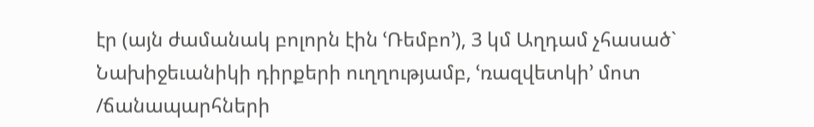էր (այն ժամանակ բոլորն էին ՙՌեմբո՚), 3 կմ Աղդամ չհասած` Նախիջեւանիկի դիրքերի ուղղությամբ, ՙռազվետկի՚ մոտ /ճանապարհների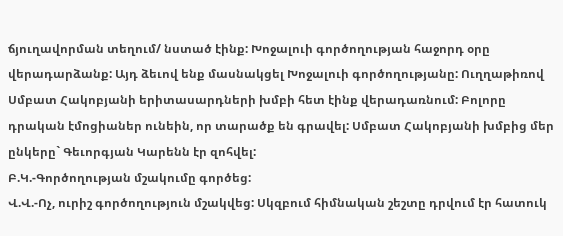ճյուղավորման տեղում/ նստած էինք: Խոջալուի գործողության հաջորդ օրը վերադարձանք: Այդ ձեւով ենք մասնակցել Խոջալուի գործողությանը: Ուղղաթիռով Սմբատ Հակոբյանի երիտասարդների խմբի հետ էինք վերադառնում: Բոլորը դրական էմոցիաներ ունեին, որ տարածք են գրավել: Սմբատ Հակոբյանի խմբից մեր ընկերը` Գեւորգյան Կարենն էր զոհվել:
Բ.Կ.-Գործողության մշակումը գործեց:
Վ.Վ.-Ոչ, ուրիշ գործողություն մշակվեց: Սկզբում հիմնական շեշտը դրվում էր հատուկ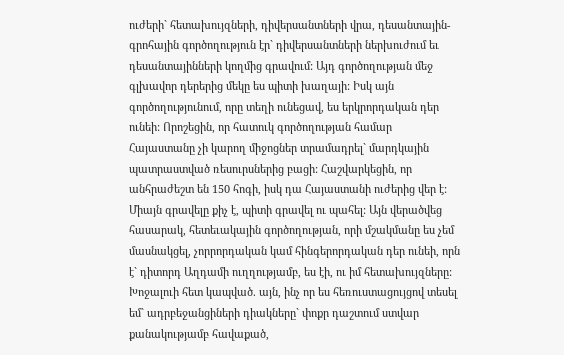ուժերի` հետախույզների, դիվերսանտների վրա, դեսանտային-գրոհային գործողություն էր` դիվերսանտների ներխուժում եւ դեսանտայինների կողմից գրավում: Այդ գործողության մեջ գլխավոր դերերից մեկը ես պիտի խաղայի: Իսկ այն գործողությունում, որը տեղի ունեցավ, ես երկրորդական դեր ունեի: Որոշեցին, որ հատուկ գործողության համար Հայաստանը չի կարող միջոցներ տրամադրել` մարդկային պատրաստված ռեսուրսներից բացի: Հաշվարկեցին, որ անհրաժեշտ են 150 հոգի, իսկ դա Հայաստանի ուժերից վեր է: Միայն գրավելը քիչ է, պիտի գրավել ու պահել: Այն վերածվեց հասարակ, հետեւակային գործողության, որի մշակմանը ես չեմ մասնակցել, չորրորդական կամ հինգերորդական դեր ունեի, որն է` դիտորդ Աղդամի ուղղությամբ, ես էի, ու իմ հետախույզները: Խոջալուի հետ կապված. այն, ինչ որ ես հեռուստացույցով տեսել եմ` ադրբեջանցիների դիակները` փոքր դաշտում ստվար քանակությամբ հավաքած,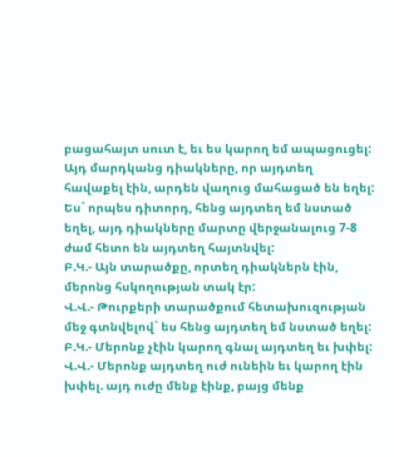բացահայտ սուտ է, եւ ես կարող եմ ապացուցել: Այդ մարդկանց դիակները, որ այդտեղ հավաքել էին, արդեն վաղուց մահացած են եղել: Ես` որպես դիտորդ, հենց այդտեղ եմ նստած եղել, այդ դիակները մարտը վերջանալուց 7-8 ժամ հետո են այդտեղ հայտնվել:
Բ.Կ.- Այն տարածքը, որտեղ դիակներն էին, մերոնց հսկողության տակ էր:
Վ.Վ.- Թուրքերի տարածքում հետախուզության մեջ գտնվելով` ես հենց այդտեղ եմ նստած եղել:
Բ.Կ.- Մերոնք չէին կարող գնալ այդտեղ եւ խփել:
Վ.Վ.- Մերոնք այդտեղ ուժ ունեին եւ կարող էին խփել. այդ ուժը մենք էինք, բայց մենք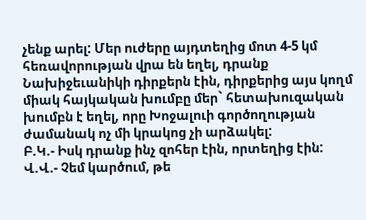չենք արել: Մեր ուժերը այդտեղից մոտ 4-5 կմ հեռավորության վրա են եղել, դրանք Նախիջեւանիկի դիրքերն էին, դիրքերից այս կողմ միակ հայկական խումբը մեր` հետախուզական խումբն է եղել, որը Խոջալուի գործողության ժամանակ ոչ մի կրակոց չի արձակել:
Բ.Կ.- Իսկ դրանք ինչ զոհեր էին, որտեղից էին:
Վ.Վ.- Չեմ կարծում, թե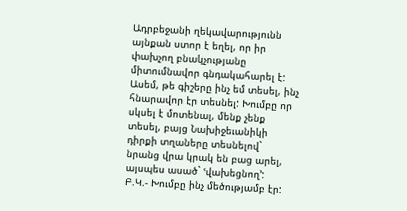Ադրբեջանի ղեկավարությունն այնքան ստոր է եղել, որ իր փախչող բնակչությանը միտումնավոր գնդակահարել է: Ասեմ, թե գիշերը ինչ եմ տեսել, ինչ հնարավոր էր տեսնել: Խումբը որ սկսել է մոտենալ, մենք չենք տեսել, բայց Նախիջեւանիկի դիրքի տղաները տեսնելով` նրանց վրա կրակ են բաց արել, այսպես ասած` ՙվախեցնող՚:
Բ.Կ.- Խումբը ինչ մեծությամբ էր: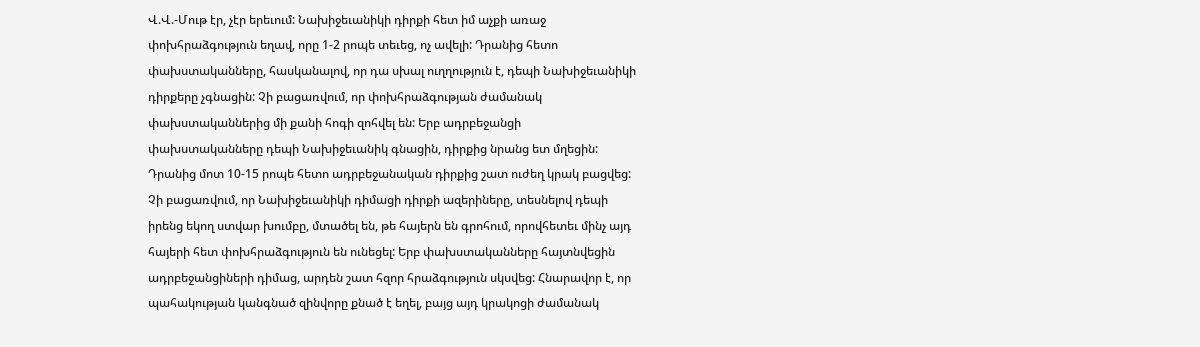Վ.Վ.-Մութ էր, չէր երեւում: Նախիջեւանիկի դիրքի հետ իմ աչքի առաջ փոխհրաձգություն եղավ, որը 1-2 րոպե տեւեց, ոչ ավելի: Դրանից հետո փախստականները, հասկանալով, որ դա սխալ ուղղություն է, դեպի Նախիջեւանիկի դիրքերը չգնացին: Չի բացառվում, որ փոխհրաձգության ժամանակ փախստականներից մի քանի հոգի զոհվել են: Երբ ադրբեջանցի փախստականները դեպի Նախիջեւանիկ գնացին, դիրքից նրանց ետ մղեցին: Դրանից մոտ 10-15 րոպե հետո ադրբեջանական դիրքից շատ ուժեղ կրակ բացվեց: Չի բացառվում, որ Նախիջեւանիկի դիմացի դիրքի ազերիները, տեսնելով դեպի իրենց եկող ստվար խումբը, մտածել են, թե հայերն են գրոհում, որովհետեւ մինչ այդ հայերի հետ փոխհրաձգություն են ունեցել: Երբ փախստականները հայտնվեցին ադրբեջանցիների դիմաց, արդեն շատ հզոր հրաձգություն սկսվեց: Հնարավոր է, որ պահակության կանգնած զինվորը քնած է եղել, բայց այդ կրակոցի ժամանակ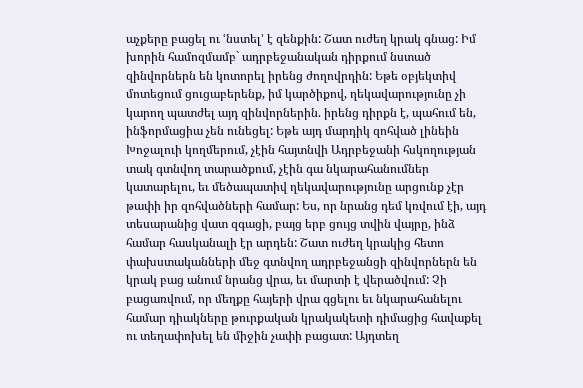աչքերը բացել ու ՙնստել՚ է զենքին: Շատ ուժեղ կրակ գնաց: Իմ խորին համոզմամբ` ադրբեջանական դիրքում նստած զինվորներն են կոտորել իրենց ժողովրդին: Եթե օբյեկտիվ մոտեցում ցուցաբերենք, իմ կարծիքով, ղեկավարությունը չի կարող պատժել այդ զինվորներին. իրենց դիրքն է, պահում են, ինֆորմացիա չեն ունեցել: Եթե այդ մարդիկ զոհված լինեին Խոջալուի կողմերում, չէին հայտնվի Ադրբեջանի հսկողության տակ գտնվող տարածքում, չէին գա նկարահանումներ կատարելու, եւ մեծապատիվ ղեկավարությունը արցունք չէր թափի իր զոհվածների համար: Ես, որ նրանց դեմ կռվում էի, այդ տեսարանից վատ զգացի, բայց երբ ցույց տվին վայրը, ինձ համար հասկանալի էր արդեն: Շատ ուժեղ կրակից հետո փախստականների մեջ գտնվող ադրբեջանցի զինվորներն են կրակ բաց անում նրանց վրա, եւ մարտի է վերածվում: Չի բացառվում, որ մեղքը հայերի վրա գցելու եւ նկարահանելու համար դիակները թուրքական կրակակետի դիմացից հավաքել ու տեղափոխել են միջին չափի բացատ: Այդտեղ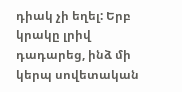դիակ չի եղել: Երբ կրակը լրիվ դադարեց, ինձ մի կերպ սովետական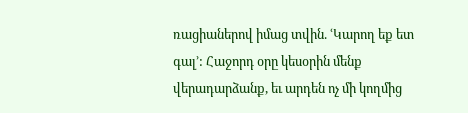ռացիաներով իմաց տվին. ՙԿարող եք ետ գալ՚: Հաջորդ օրը կեսօրին մենք վերադարձանք, եւ արդեն ոչ մի կողմից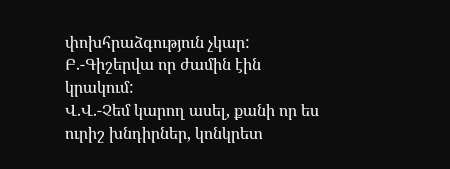փոխհրաձգություն չկար:
Բ.-Գիշերվա որ ժամին էին կրակում:
Վ.Վ.-Չեմ կարող ասել, քանի որ ես ուրիշ խնդիրներ, կոնկրետ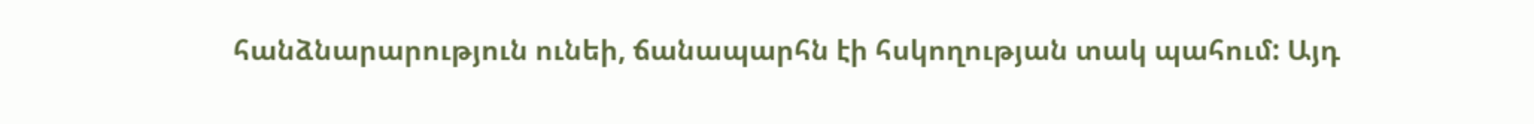հանձնարարություն ունեի, ճանապարհն էի հսկողության տակ պահում: Այդ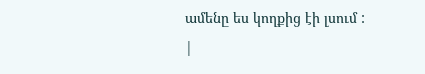ամենը ես կողքից էի լսում :
|